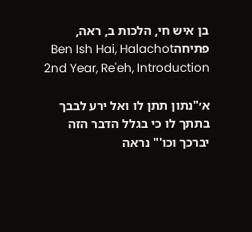בן איש חי, הלכות ב, ראה, פתיחהBen Ish Hai, Halachot 2nd Year, Re'eh, Introduction

א׳"נתון תתן לו ואל ירע לבבך בתתך לו כי בגלל הדבר הזה יברכך וכו'" נראה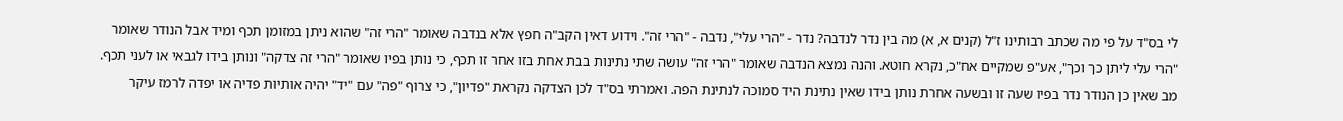לי בס"ד על פי מה שכתב רבותינו ז"ל (קנים א, א) מה בין נדר לנדבה? נדר - "הרי עלי", נדבה - "הרי זה". וידוע דאין הקב"ה חפץ אלא בנדבה שאומר "הרי זה" שהוא ניתן במזומן תכף ומיד אבל הנודר שאומר "הרי עלי ליתן כך וכך", אע"פ שמקיים אח"כ, נקרא חוטא. והנה נמצא הנדבה שאומר "הרי זה" עושה שתי נתינות בבת אחת בזו אחר זו תכף, כי נותן בפיו שאומר "הרי זה צדקה" ונותן בידו לגבאי או לעני תכף. מב שאין כן הנודר נדר בפיו שעה זו ובשעה אחרת נותן בידו שאין נתינת היד סמוכה לנתינת הפה. ואמרתי בס"ד לכן הצדקה נקראת "פדיון", כי צרוף "פה" עם "יד" יהיה אותיות פדיה או יפדה לרמז עיקר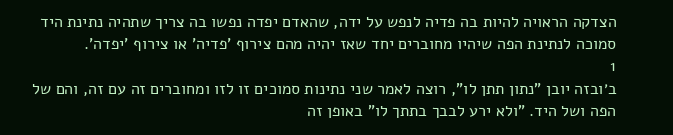הצדקה הראויה להיות בה פדיה לנפש על ידה, שהאדם יפדה נפשו בה צריך שתהיה נתינת היד סמוכה לנתינת הפה שיהיו מחוברים יחד שאז יהיה מהם צירוף 'פדיה' או צירוף 'יפדה'.
1
ב׳ובזה יובן "נתון תתן לו", רוצה לאמר שני נתינות סמוכים זו לזו ומחוברים זה עם זה, והם של הפה ושל היד. "ולא ירע לבבך בתתך לו" באופן זה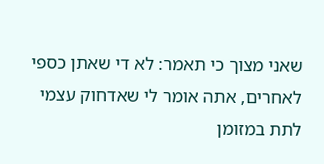שאני מצוך כי תאמר: לא די שאתן כספי לאחרים, אתה אומר לי שאדחוק עצמי לתת במזומן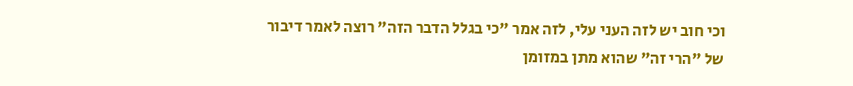וכי חוב יש לזה העני עלי, לזה אמר "כי בגלל הדבר הזה" רוצה לאמר דיבור של "הרי זה" שהוא מתן במזומן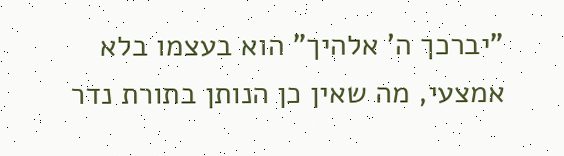"יברכך ה' אלהיך" הוא בעצמו בלא אמצעי, מה שאין כן הנותן בתורת נדר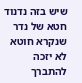שיש בזה נדנוד חטא של נדר שנקרא חוטא לא יזכה להתברך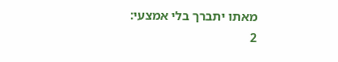מאתו יתברך בלי אמצעי:
2